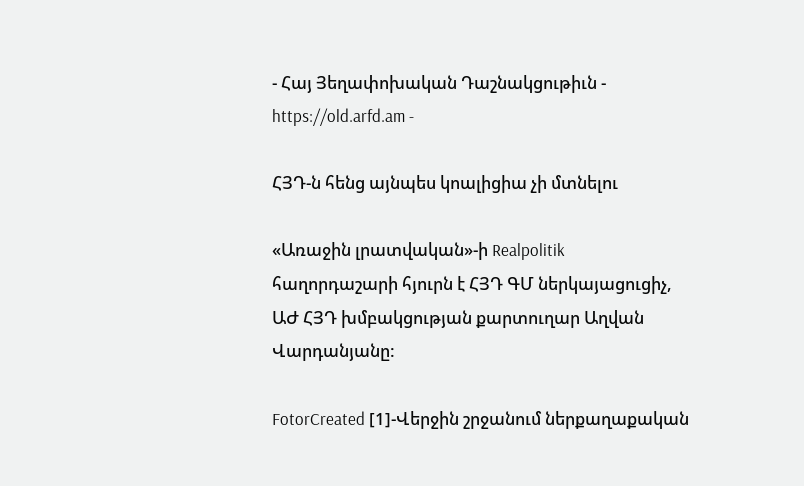- Հայ Յեղափոխական Դաշնակցութիւն - https://old.arfd.am -

ՀՅԴ-ն հենց այնպես կոալիցիա չի մտնելու

«Առաջին լրատվական»-ի Realpolitik հաղորդաշարի հյուրն է ՀՅԴ ԳՄ ներկայացուցիչ, ԱԺ ՀՅԴ խմբակցության քարտուղար Աղվան Վարդանյանը:

FotorCreated [1]-Վերջին շրջանում ներքաղաքական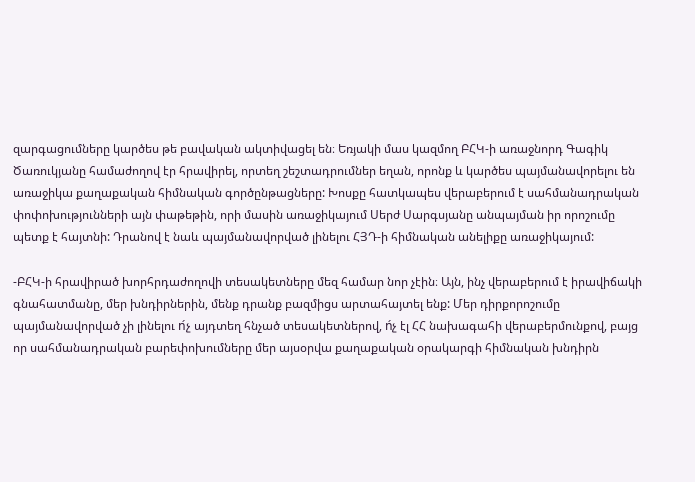զարգացումները կարծես թե բավական ակտիվացել են։ Եռյակի մաս կազմող ԲՀԿ-ի առաջնորդ Գագիկ Ծառուկյանը համաժողով էր հրավիրել, որտեղ շեշտադրումներ եղան, որոնք և կարծես պայմանավորելու են առաջիկա քաղաքական հիմնական գործընթացները: Խոսքը հատկապես վերաբերում է սահմանադրական փոփոխությունների այն փաթեթին, որի մասին առաջիկայում Սերժ Սարգսյանը անպայման իր որոշումը պետք է հայտնի: Դրանով է նաև պայմանավորված լինելու ՀՅԴ-ի հիմնական անելիքը առաջիկայում:

-ԲՀԿ-ի հրավիրած խորհրդաժողովի տեսակետները մեզ համար նոր չէին։ Այն, ինչ վերաբերում է իրավիճակի գնահատմանը, մեր խնդիրներին, մենք դրանք բազմիցս արտահայտել ենք: Մեր դիրքորոշումը պայմանավորված չի լինելու ո́չ այդտեղ հնչած տեսակետներով, ո́չ էլ ՀՀ նախագահի վերաբերմունքով, բայց որ սահմանադրական բարեփոխումները մեր այսօրվա քաղաքական օրակարգի հիմնական խնդիրն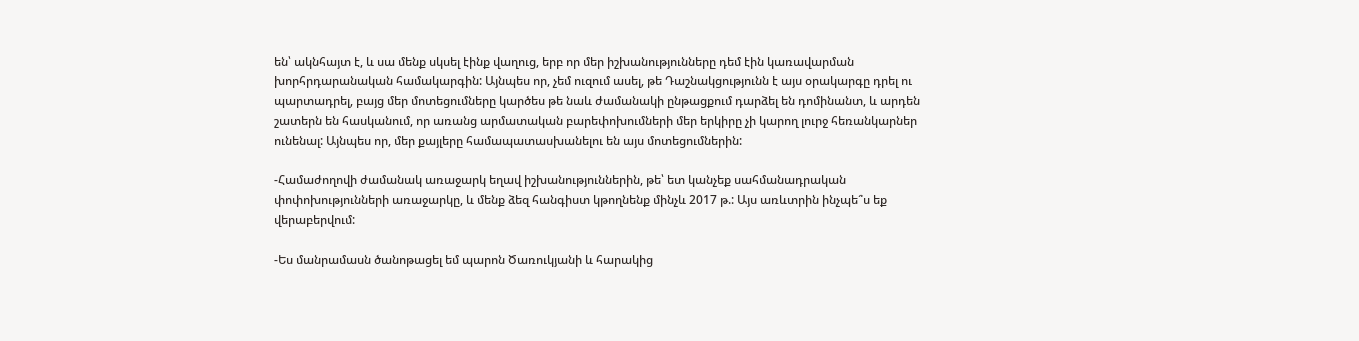են՝ ակնհայտ է, և սա մենք սկսել էինք վաղուց, երբ որ մեր իշխանությունները դեմ էին կառավարման խորհրդարանական համակարգին: Այնպես որ, չեմ ուզում ասել, թե Դաշնակցությունն է այս օրակարգը դրել ու պարտադրել, բայց մեր մոտեցումները կարծես թե նաև ժամանակի ընթացքում դարձել են դոմինանտ, և արդեն շատերն են հասկանում, որ առանց արմատական բարեփոխումների մեր երկիրը չի կարող լուրջ հեռանկարներ ունենալ: Այնպես որ, մեր քայլերը համապատասխանելու են այս մոտեցումներին:

-Համաժողովի ժամանակ առաջարկ եղավ իշխանություններին, թե՝ ետ կանչեք սահմանադրական փոփոխությունների առաջարկը, և մենք ձեզ հանգիստ կթողնենք մինչև 2017 թ.: Այս առևտրին ինչպե՞ս եք վերաբերվում:

-Ես մանրամասն ծանոթացել եմ պարոն Ծառուկյանի և հարակից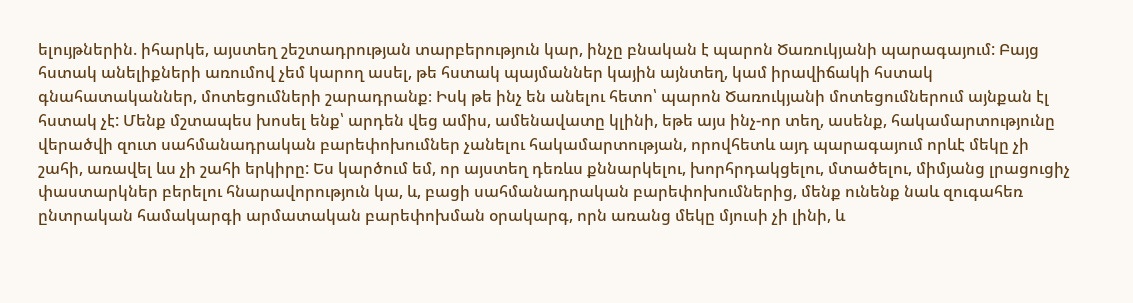ելույթներին. իհարկե, այստեղ շեշտադրության տարբերություն կար, ինչը բնական է պարոն Ծառուկյանի պարագայում: Բայց հստակ անելիքների առումով չեմ կարող ասել, թե հստակ պայմաններ կային այնտեղ, կամ իրավիճակի հստակ գնահատականներ, մոտեցումների շարադրանք։ Իսկ թե ինչ են անելու հետո՝ պարոն Ծառուկյանի մոտեցումներում այնքան էլ հստակ չէ: Մենք մշտապես խոսել ենք՝ արդեն վեց ամիս, ամենավատը կլինի, եթե այս ինչ-որ տեղ, ասենք, հակամարտությունը վերածվի զուտ սահմանադրական բարեփոխումներ չանելու հակամարտության, որովհետև այդ պարագայում որևէ մեկը չի շահի, առավել ևս չի շահի երկիրը: Ես կարծում եմ, որ այստեղ դեռևս քննարկելու, խորհրդակցելու, մտածելու, միմյանց լրացուցիչ փաստարկներ բերելու հնարավորություն կա, և, բացի սահմանադրական բարեփոխումներից, մենք ունենք նաև զուգահեռ ընտրական համակարգի արմատական բարեփոխման օրակարգ, որն առանց մեկը մյուսի չի լինի, և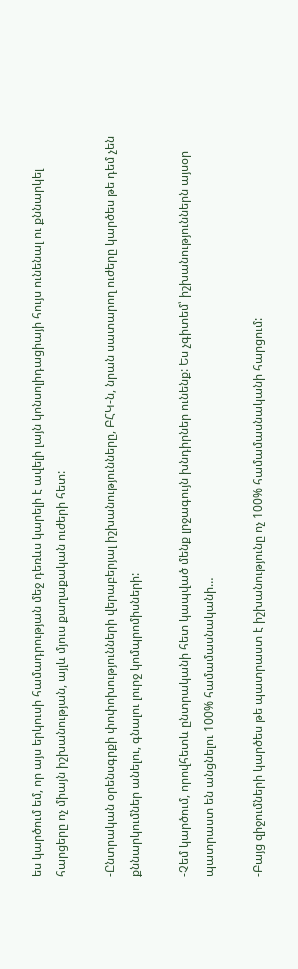ես կարծում եմ, որ այս երկուսի համադրության մեջ դեռևս կարելի է ավելի լայն կոնսոլիդացիայի հույս ունենալ ու քննարկել հարցերը ոչ միայն իշխանության, այլև մյուս քաղաքական ուժերի հետ:

-Ընտրական օրենսգրքի փոփոխությունների վերաբերյալ իշխանությունները, ԲՀԿ-ն, նրան սատարող ուժերը կարծես թե դեմ չեն քննարկումներ անելու, գնալու լուրջ կոմպրոմիսների:

-Չեմ կարծում, որովհետև ընտրականի հետ կապված մենք լրջագույն խնդիրներ ունենք: Ես չգիտեմ՝ իշխանություններն այսօր պատրաստ են անցնելու 100% համամասնականի…

-Բայց զիջումների կարծես թե պատրաստ է իշխանությունը ոչ 100% համամասնականի հարցում: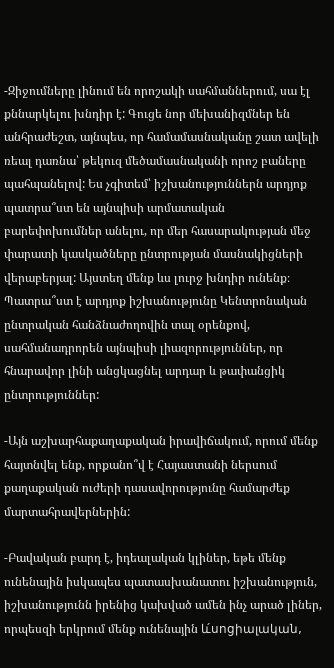-Զիջումները լինում են որոշակի սահմաններում, սա էլ քննարկելու խնդիր է: Գուցե նոր մեխանիզմներ են անհրաժեշտ, այնպես, որ համամասնականը շատ ավելի ռեալ դառնա՝ թեկուզ մեծամասնականի որոշ բաները պահպանելով: Ես չգիտեմ՝ իշխանություններն արդյոք պատրա՞ստ են այնպիսի արմատական բարեփոխումներ անելու, որ մեր հասարակության մեջ փարատի կասկածները ընտրության մասնակիցների վերաբերյալ: Այստեղ մենք ևս լուրջ խնդիր ունենք։ Պատրա՞ստ է արդյոք իշխանությունը Կենտրոնական ընտրական հանձնաժողովին տալ օրենքով, սահմանադրորեն այնպիսի լիազորություններ, որ հնարավոր լինի անցկացնել արդար և թափանցիկ ընտրություններ:

-Այն աշխարհաքաղաքական իրավիճակում, որում մենք հայտնվել ենք, որքանո՞վ է Հայաստանի ներսում քաղաքական ուժերի դասավորությունը համարժեք մարտահրավերներին:

-Բավական բարդ է, իդեալական կլիներ, եթե մենք ունենային իսկապես պատասխանատու իշխանություն, իշխանությունն իրենից կախված ամեն ինչ արած լիներ, որպեսզի երկրում մենք ունենային և́սոցիալական,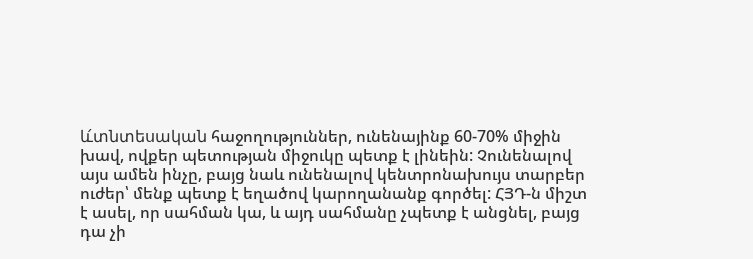և́տնտեսական հաջողություններ, ունենայինք 60-70% միջին խավ, ովքեր պետության միջուկը պետք է լինեին: Չունենալով այս ամեն ինչը, բայց նաև ունենալով կենտրոնախույս տարբեր ուժեր՝ մենք պետք է եղածով կարողանանք գործել: ՀՅԴ-ն միշտ է ասել, որ սահման կա, և այդ սահմանը չպետք է անցնել, բայց դա չի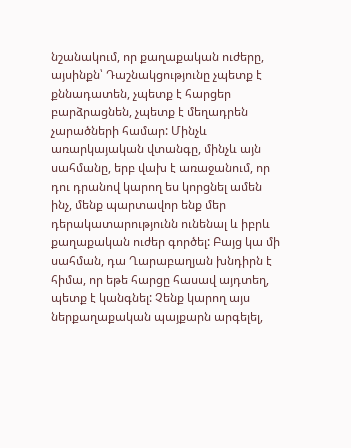նշանակում, որ քաղաքական ուժերը, այսինքն՝ Դաշնակցությունը չպետք է քննադատեն, չպետք է հարցեր բարձրացնեն, չպետք է մեղադրեն չարածների համար: Մինչև առարկայական վտանգը, մինչև այն սահմանը, երբ վախ է առաջանում, որ դու դրանով կարող ես կորցնել ամեն ինչ, մենք պարտավոր ենք մեր դերակատարությունն ունենալ և իբրև քաղաքական ուժեր գործել: Բայց կա մի սահման, դա Ղարաբաղյան խնդիրն է հիմա, որ եթե հարցը հասավ այդտեղ, պետք է կանգնել: Չենք կարող այս ներքաղաքական պայքարն արգելել,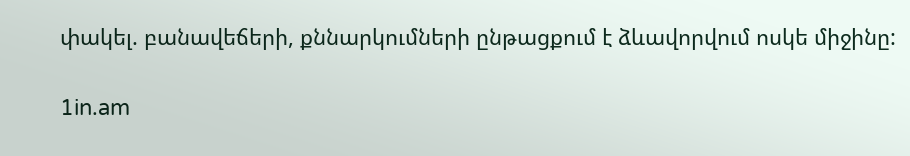փակել. բանավեճերի, քննարկումների ընթացքում է ձևավորվում ոսկե միջինը:

1in.am